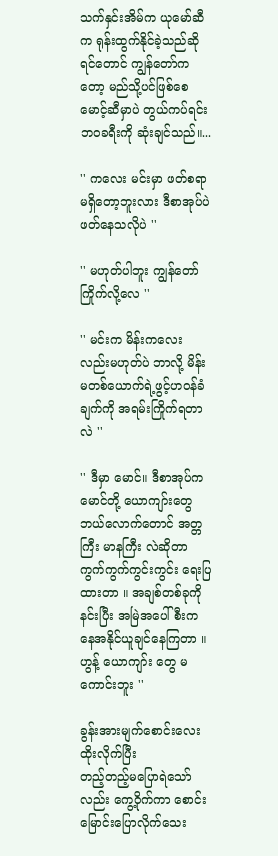သက်နှင်းအိမ်က ယုမော်ဆီက ရုန်းထွက်နိုင်ခဲ့သည်ဆိုရင်တောင် ကျွန်တော်ကတော့ မည်သို့ပင်ဖြစ်စေ မောင့်ဆီမှာပဲ တွယ်ကပ်ရင်း ဘဝခရီးကို ဆုံးချင်သည်။...

'' ကလေး မင်းမှာ ဖတ်စရာမရှိတော့ဘူးလား ဒီစာအုပ်ပဲ ဖတ်နေသလိုပဲ ''

'' မဟုတ်ပါဘူး ကျွန်တော်ကြိုက်လို့လေ ''

'' မင်းက မိန်းကလေးလည်းမဟုတ်ပဲ ဘာလို့ မိန်းမတစ်ယောက်ရဲ့ဖွင့်ဟဝန်ခံချက်ကို အရမ်းကြိုက်ရတာလဲ ''

'' ဒီမှာ မောင်။ ဒီစာအုပ်က မောင်တို့ ယောကျာ်းတွေ ဘယ်လောက်တောင် အတ္တကြီး မာနကြီး လဲဆိုတာ ကွက်ကွက်ကွင်းကွင်း ရေးပြထားတာ ။ အချစ်တစ်ခုကိုနင်းပြီး အမြဲအပေါ်စီးကနေအနိုင်ယူချင်နေကြတာ ။
ဟွန့် ယောကျာ်း တွေ မ ကောင်းဘူး ''

ခွန်းအားမျက်စောင်းလေးထိုးလိုက်ပြီး
တည့်တည့်မပြောရဲသော်လည်း ကွေ့ဝိုက်ကာ စောင်းမြောင်းပြောလိုက်သေး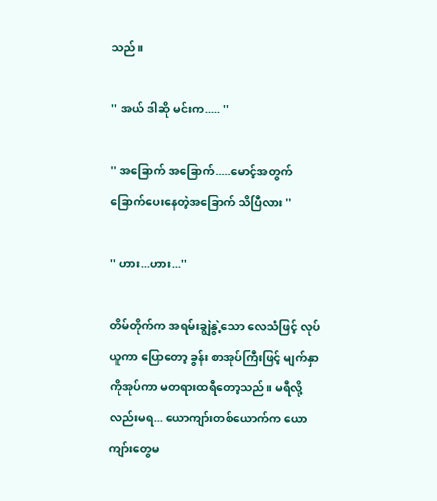သည်။

'' အယ် ဒါဆို မင်းက..... ''

'' အခြောက် အခြောက်.....မောင့်အတွက်ခြောက်ပေးနေတဲ့အခြောက် သိပြီလား ''

'' ဟား...ဟား...''

တိမ်တိုက်က အရမ်းချွဲနွဲ့သော လေသံဖြင့် လုပ်ယူကာ ပြောတော့ ခွန်း စာအုပ်ကြီးဖြင့် မျက်နှာကိုအုပ်ကာ မတရားထရီတော့သည်။ မရီလို့လည်းမရ... ယောကျာ်းတစ်ယောက်က ယောကျာ်းတွေမ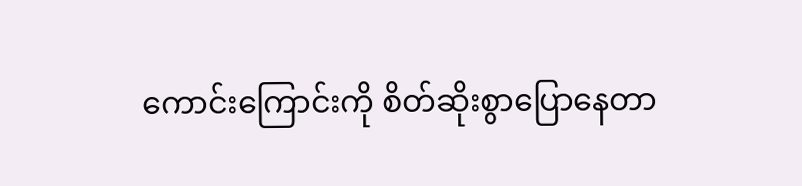ကောင်းကြောင်းကို စိတ်ဆိုးစွာပြောနေတာ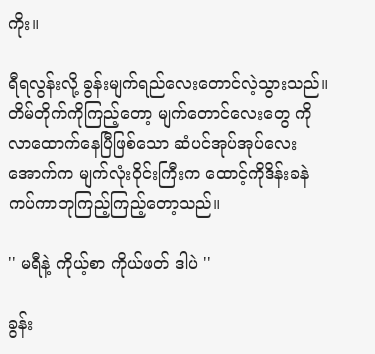ကိုး။

ရီရလွန်းလို့ ခွန်းမျက်ရည်လေးတောင်လဲ့သွားသည်။ တိမ်တိုက်ကိုကြည့်တော့ မျက်တောင်လေးတွေ ကိုလာထောက်နေပြီဖြစ်သော ဆံပင်အုပ်အုပ်လေးအောက်က မျက်လုံးဝိုင်းကြီးက ထောင့်ကိုဒိန်းခနဲ ကပ်ကာဘုကြည့်ကြည့်တော့သည်။

'' မရီနဲ့ ကိုယ့်စာ ကိုယ်ဖတ် ဒါပဲ ''

ခွန်း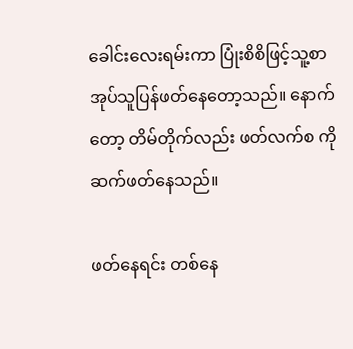ခေါင်းလေးရမ်းကာ ပြုံးစိစိဖြင့်သူ့စာအုပ်သူပြန်ဖတ်နေတော့သည်။ နောက်တော့ တိမ်တိုက်လည်း ဖတ်လက်စ ကိုဆက်ဖတ်နေသည်။

ဖတ်နေရင်း တစ်နေ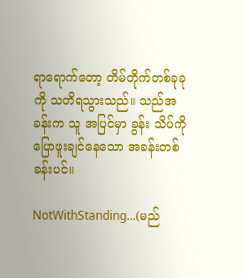ရာရောက်တော့ တိမ်တိုက်တစ်ခုခုကို သတိရသွားသည်။ သည်အခန်းက သူ အပြင်မှာ ခွန်း သိပ်ကိုပြောဖူးချင်နေသော အခန်းတစ်ခန်းပင်။

NotWithStanding...(မည်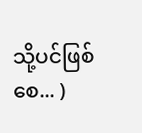သို့ပင်ဖြစ်စေ... )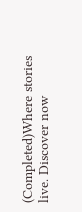(Completed)Where stories live. Discover now